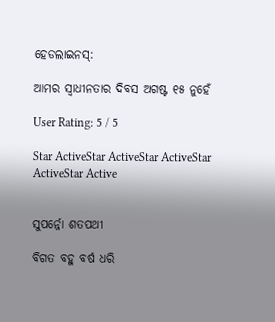ହେଡଲାଇନସ୍:

ଆମର ସ୍ୱାଧୀନତାର ଦିବସ ଅଗଷ୍ଟ ୧୫ ନୁହେଁ

User Rating: 5 / 5

Star ActiveStar ActiveStar ActiveStar ActiveStar Active


ସୁପର୍ନ୍ନୋ ଶତପଥୀ

ବିଗତ ବହୁ ବର୍ଷ ଧରି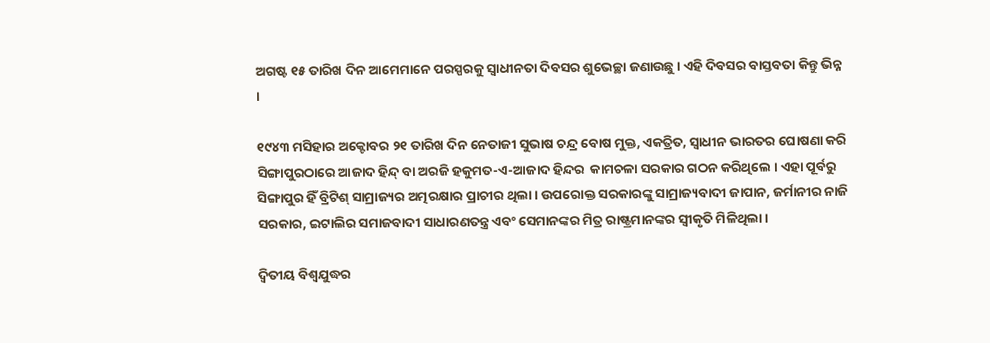ଅଗଷ୍ଟ ୧୫ ତାରିଖ ଦିନ ଆମେମାନେ ପରସ୍ପରକୁ ସ୍ୱାଧୀନତା ଦିବସର ଶୁଭେଚ୍ଛା ଜଣାଉଛୁ । ଏହି ଦିବସର ବାସ୍ତବତା କିନ୍ତୁ ଭିନ୍ନ ।

୧୯୪୩ ମସିହାର ଅକ୍ଟୋବର ୨୧ ତାରିଖ ଦିନ ନେତାଜୀ ସୁଭାଷ ଚନ୍ଦ୍ର ବୋଷ ମୁକ୍ତ, ଏକତ୍ରିତ, ସ୍ୱାଧୀନ ଭାରତର ଘୋଷଣା କରି ସିଙ୍ଗାପୁରଠାରେ ଆଜାଦ ହିନ୍ଦ୍ ବା ଅରଜି ହକୁମତ-ଏ-ଆଜାଦ ହିନ୍ଦର  କାମଚଳା ସରକାର ଗଠନ କରିଥିଲେ । ଏହା ପୂର୍ବରୁ ସିଙ୍ଗାପୁର ହିଁ ବ୍ରିଟିଶ୍ ସାମ୍ରାଜ୍ୟର ଅତ୍ମରକ୍ଷାର ପ୍ରାଚୀର ଥିଲା । ଉପରୋକ୍ତ ସରକାରଙ୍କୁ ସାମ୍ରାଜ୍ୟବାଦୀ ଜାପାନ, ଜର୍ମାନୀର ନାଜି ସରକାର, ଇଟାଲିର ସମାଜବାଦୀ ସାଧାରଣତନ୍ତ୍ର ଏବଂ ସେମାନଙ୍କର ମିତ୍ର ରାଷ୍ଟ୍ରମାନଙ୍କର ସ୍ୱୀକୃତି ମିଳିଥିଲା ।

ଦ୍ୱିତୀୟ ବିଶ୍ୱଯୁଦ୍ଧର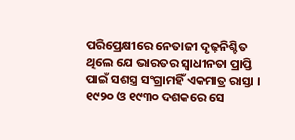ପରିପ୍ରେକ୍ଷୀରେ ନେତାଜୀ ଦୃଢ଼ନିଶ୍ଚିତ ଥିଲେ ଯେ ଭାରତର ସ୍ୱାଧୀନତା ପ୍ରାପ୍ତି ପାଇଁ ସଶସ୍ତ୍ର ସଂଗ୍ରାମହିଁ ଏକମାତ୍ର ରାସ୍ତା । ୧୯୨୦ ଓ ୧୯୩୦ ଦଶକରେ ସେ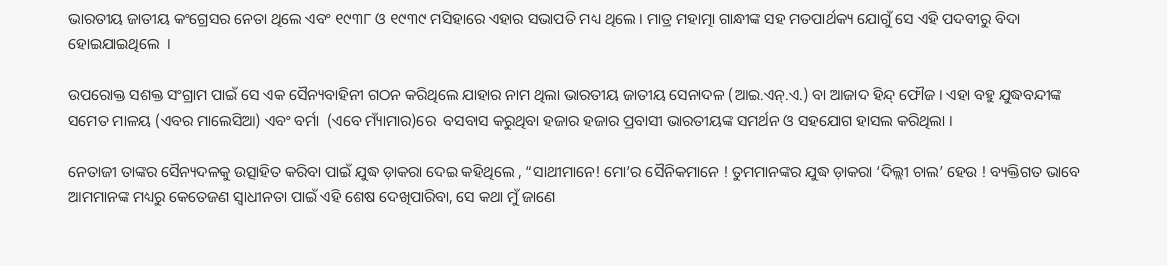ଭାରତୀୟ ଜାତୀୟ କଂଗ୍ରେସର ନେତା ଥିଲେ ଏବଂ ୧୯୩୮ ଓ ୧୯୩୯ ମସିହାରେ ଏହାର ସଭାପତି ମଧ୍ୟ ଥିଲେ । ମାତ୍ର ମହାତ୍ମା ଗାନ୍ଧୀଙ୍କ ସହ ମତପାର୍ଥକ୍ୟ ଯୋଗୁଁ ସେ ଏହି ପଦବୀରୁ ବିଦା ହୋଇଯାଇଥିଲେ  ।

ଉପରୋକ୍ତ ସଶକ୍ତ ସଂଗ୍ରାମ ପାଇଁ ସେ ଏକ ସୈନ୍ୟବାହିନୀ ଗଠନ କରିଥିଲେ ଯାହାର ନାମ ଥିଲା ଭାରତୀୟ ଜାତୀୟ ସେନାଦଳ (ଆଇ.ଏନ୍.ଏ.) ବା ଆଜାଦ ହିନ୍ଦ୍ ଫୌଜ । ଏହା ବହୁ ଯୁଦ୍ଧବନ୍ଦୀଙ୍କ ସମେତ ମାଳୟ (ଏବର ମାଲେସିଆ) ଏବଂ ବର୍ମା  (ଏବେ ମ୍ୟାଁମାର)ରେ  ବସବାସ କରୁଥିବା ହଜାର ହଜାର ପ୍ରବାସୀ ଭାରତୀୟଙ୍କ ସମର୍ଥନ ଓ ସହଯୋଗ ହାସଲ କରିଥିଲା ।

ନେତାଜୀ ତାଙ୍କର ସୈନ୍ୟଦଳକୁ ଉତ୍ସାହିତ କରିବା ପାଇଁ ଯୁଦ୍ଧ ଡ଼ାକରା ଦେଇ କହିଥିଲେ , “ସାଥୀମାନେ! ମୋ’ର ସୈନିକମାନେ ! ତୁମମାନଙ୍କର ଯୁଦ୍ଧ ଡ଼ାକରା ‘ଦିଲ୍ଲୀ ଚାଲ’ ହେଉ ! ବ୍ୟକ୍ତିଗତ ଭାବେ ଆମମାନଙ୍କ ମଧ୍ୟରୁ କେତେଜଣ ସ୍ୱାଧୀନତା ପାଇଁ ଏହି ଶେଷ ଦେଖିପାରିବା, ସେ କଥା ମୁଁ ଜାଣେ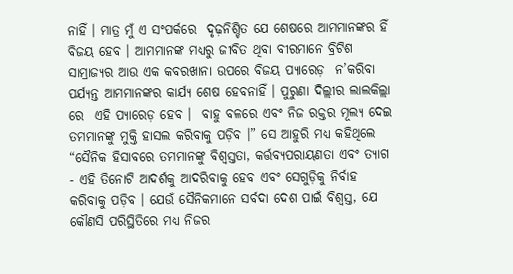ନାହିଁ । ମାତ୍ର ମୁଁ ଏ ସଂପର୍କରେ  ଦୃଢ଼ନିଶ୍ଚିତ ଯେ ଶେଷରେ ଆମମାନଙ୍କର ହିଁ ବିଜୟ ହେବ । ଆମମାନଙ୍କ ମଧ୍ୟରୁ ଜୀବିତ ଥିବା ବୀରମାନେ ବ୍ରିଟିଶ ସାମ୍ରାଜ୍ୟର ଆଉ ଏକ କବରଖାନା ଉପରେ ବିଜୟ ପ୍ୟାରେଡ଼  ନ’କରିବା ପର୍ଯ୍ୟନ୍ତ ଆମମାନଙ୍କର କାର୍ଯ୍ୟ ଶେଷ ହେବନାହିଁ । ପୁରୁଣା ଦିଲ୍ଲୀର ଲାଲକିଲ୍ଲା ରେ  ଏହି ପ୍ୟାରେଡ଼ ହେବ ।  ବାହୁ ବଳରେ ଏବଂ ନିଜ ରକ୍ତର ମୂଲ୍ୟ ଦେଇ ତମମାନଙ୍କୁ ମୁକ୍ତି ହାସଲ କରିବାକୁ ପଡ଼ିବ ।” ସେ ଆହୁରି ମଧ୍ୟ କହିଥିଲେ “ସୈନିକ ହିସାବରେ ତମମାନଙ୍କୁ ବିଶ୍ୱସ୍ତତା, କର୍ତ୍ତବ୍ୟପରାୟଣତା ଏବଂ ତ୍ୟାଗ - ଏହି ତିନୋଟି ଆଦର୍ଶକୁ ଆଦରିବାକୁ ହେବ ଏବଂ ସେଗୁଡ଼ିକୁ ନିର୍ବାହ କରିବାକୁ ପଡ଼ିବ । ଯେଉଁ ସୈନିକମାନେ ସର୍ବଦା ଦେଶ ପାଇଁ ବିଶ୍ୱସ୍ତ, ଯେ କୌଣସି ପରିସ୍ଥିତିରେ ମଧ୍ୟ ନିଜର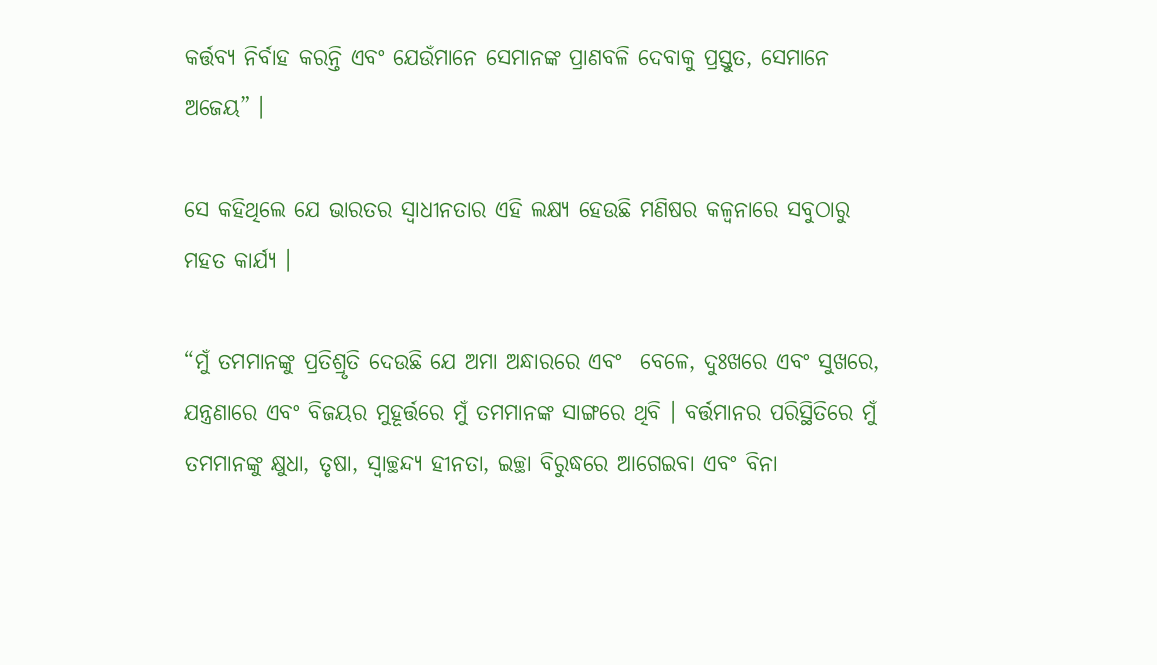କର୍ତ୍ତବ୍ୟ ନିର୍ବାହ କରନ୍ତି ଏବଂ ଯେଉଁମାନେ ସେମାନଙ୍କ ପ୍ରାଣବଳି ଦେବାକୁ ପ୍ରସ୍ତୁତ, ସେମାନେ ଅଜେୟ” ।

ସେ କହିଥିଲେ ଯେ ଭାରତର ସ୍ୱାଧୀନତାର ଏହି ଲକ୍ଷ୍ୟ ହେଉଛି ମଣିଷର କଳ୍ୱନାରେ ସବୁଠାରୁ ମହତ କାର୍ଯ୍ୟ ।

“ମୁଁ ତମମାନଙ୍କୁ ପ୍ରତିଶ୍ରୃତି ଦେଉଛି ଯେ ଅମା ଅନ୍ଧାରରେ ଏବଂ  ବେଳେ, ଦୁଃଖରେ ଏବଂ ସୁଖରେ, ଯନ୍ତ୍ରଣାରେ ଏବଂ ବିଜୟର ମୁହୂର୍ତ୍ତରେ ମୁଁ ତମମାନଙ୍କ ସାଙ୍ଗରେ ଥିବି । ବର୍ତ୍ତମାନର ପରିସ୍ଥିତିରେ ମୁଁ ତମମାନଙ୍କୁ କ୍ଷୁଧା, ତୃଷା, ସ୍ୱାଚ୍ଛନ୍ଦ୍ୟ ହୀନତା, ଇଚ୍ଛା ବିରୁଦ୍ଧରେ ଆଗେଇବା ଏବଂ ବିନା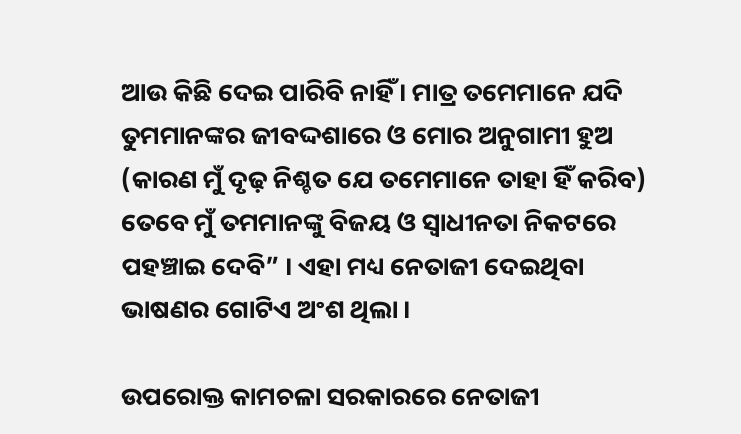ଆଉ କିଛି ଦେଇ ପାରିବି ନାହିଁ । ମାତ୍ର ତମେମାନେ ଯଦି ତୁମମାନଙ୍କର ଜୀବଦ୍ଦଶାରେ ଓ ମୋର ଅନୁଗାମୀ ହୁଅ (କାରଣ ମୁଁ ଦୃଢ଼ ନିଶ୍ଚତ ଯେ ତମେମାନେ ତାହା ହିଁ କରିବ) ତେବେ ମୁଁ ତମମାନଙ୍କୁ ବିଜୟ ଓ ସ୍ୱାଧୀନତା ନିକଟରେ ପହଞ୍ଚାଇ ଦେବି” । ଏହା ମଧ୍ୟ ନେତାଜୀ ଦେଇଥିବା ଭାଷଣର ଗୋଟିଏ ଅଂଶ ଥିଲା ।

ଉପରୋକ୍ତ କାମଚଳା ସରକାରରେ ନେତାଜୀ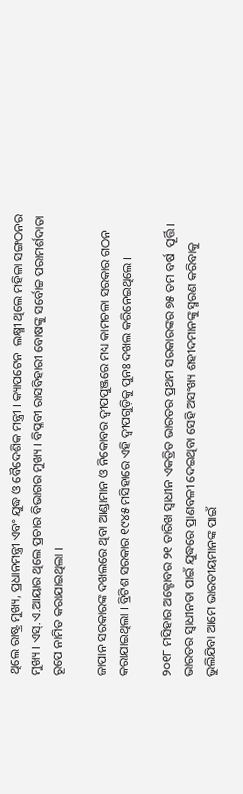ଥିଲେ ରାଷ୍ଟ୍ର ମୁଖ୍ୟ, ପ୍ରଧାନମନ୍ତ୍ରୀ ଏବଂ ଯୁଦ୍ଧ ଓ ବୈଦେଶିକ ମନ୍ତ୍ରୀ । କ୍ୟାପଟେନ  ଲକ୍ଷ୍ମୀ ଥିଲେ ମହିଳା ସଙ୍ଗଠନର ମୁଖ୍ୟ । ଏସ୍.ଏ.ଆୟାର ଥିଲେ ପ୍ରଚାର ବିଭାଗର ମୁଖ୍ୟ । ବିପ୍ଳବୀ ରାସବିହାରୀ ବୋଷଙ୍କୁ ସର୍ବୋଚ୍ଚ ପରାମର୍ଶଦାତା ରୂପେ ନାମିତ କରାଯାଇଥିଲା ।

ଜାପାନ ସରକାରଙ୍କ ଦଖଲରେ ଥିବା ଆଣ୍ଡାମାନ ଓ ନିକୋବର ଦ୍ୱୀପପୁଞ୍ଜରେ ମଧ୍ୟ କାମଚଳା ସରକାର ଗଠନ କରାଯାଇଥିଲା । ବ୍ରିଟିଶ ସରକାର ୧୯୪୫ ମସିହାରେ ଏହି ଦ୍ୱୀପଗୁଡ଼ିକୁ ପୁନଃ ଦଖଲ କରିନେଇଥିଲେ ।

୨୦୧୮ ମସିହାର ଅକ୍ଟୋବର ୨୧ ତାରିଖ ସ୍ୱାଧୀନ ଏକତ୍ରିତ ଭାରତର ପ୍ରଥମ ସରକାରଙ୍କର ୭୫ ତମ ବର୍ଷ  ପୂର୍ତ୍ତି । ଭାରତର ସ୍ୱାଧୀନତା ପାଇଁ ଯୁଦ୍ଧରେ ପ୍ରାଣବଳୀ ଦେଇଥିବା ସେହି ଅସଂଖ୍ୟ ଶହୀଦମାନଙ୍କୁ ସ୍ମରଣ କରିବାକୁ ଭୁଲିଯିବା ଆମେ ଭାରତୀୟମାନଙ୍କ ପାଇଁ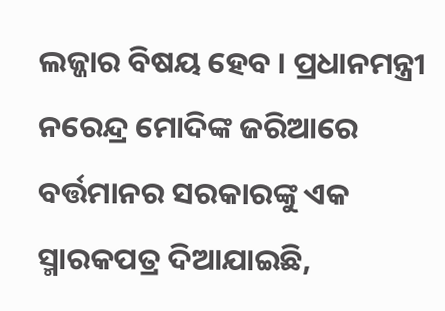ଲଜ୍ଜାର ବିଷୟ ହେବ । ପ୍ରଧାନମନ୍ତ୍ରୀ ନରେନ୍ଦ୍ର ମୋଦିଙ୍କ ଜରିଆରେ ବର୍ତ୍ତମାନର ସରକାରଙ୍କୁ ଏକ ସ୍ମାରକପତ୍ର ଦିଆଯାଇଛି,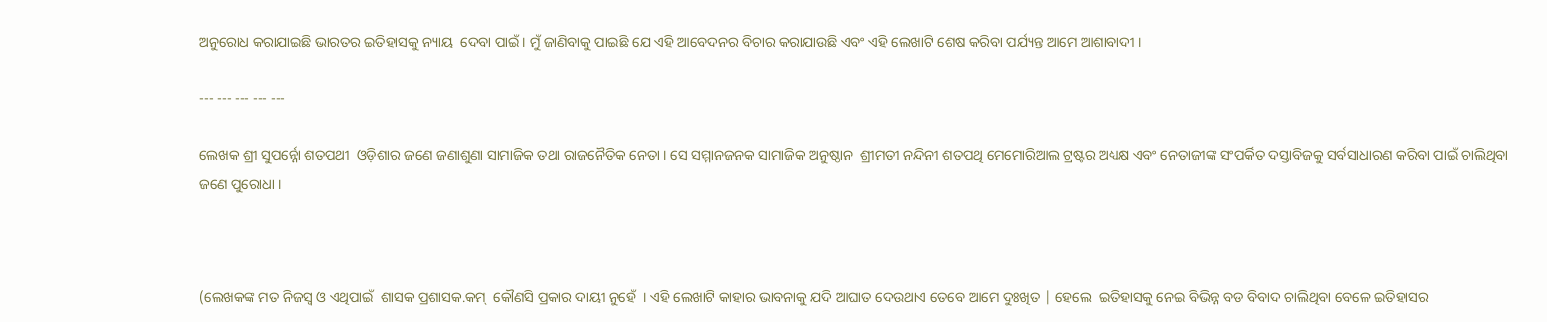ଅନୁରୋଧ କରାଯାଇଛି ଭାରତର ଇତିହାସକୁ ନ୍ୟାୟ  ଦେବା ପାଇଁ । ମୁଁ ଜାଣିବାକୁ ପାଇଛି ଯେ ଏହି ଆବେଦନର ବିଚାର କରାଯାଉଛି ଏବଂ ଏହି ଲେଖାଟି ଶେଷ କରିବା ପର୍ଯ୍ୟନ୍ତ ଆମେ ଆଶାବାଦୀ ।

--- --- --- --- ---

ଲେଖକ ଶ୍ରୀ ସୁପର୍ନ୍ନୋ ଶତପଥୀ  ଓଡ଼ିଶାର ଜଣେ ଜଣାଶୁଣା ସାମାଜିକ ତଥା ରାଜନୈତିକ ନେତା । ସେ ସମ୍ମାନଜନକ ସାମାଜିକ ଅନୁଷ୍ଠାନ  ଶ୍ରୀମତୀ ନନ୍ଦିନୀ ଶତପଥି ମେମୋରିଆଲ ଟ୍ରଷ୍ଟର ଅଧ୍ୟକ୍ଷ ଏବଂ ନେତାଜୀଙ୍କ ସଂପର୍କିତ ଦସ୍ତାବିଜକୁ ସର୍ବସାଧାରଣ କରିବା ପାଇଁ ଚାଲିଥିବା ଜଣେ ପୁରୋଧା ।



(ଲେଖକଙ୍କ ମତ ନିଜସ୍ୱ ଓ ଏଥିପାଇଁ  ଶାସକ ପ୍ରଶାସକ.କମ୍  କୌଣସି ପ୍ରକାର ଦାୟୀ ନୁହେଁ  । ଏହି ଲେଖାଟି କାହାର ଭାବନାକୁ ଯଦି ଆଘାତ ଦେଉଥାଏ ତେବେ ଆମେ ଦୁଃଖିତ | ହେଲେ  ଇତିହାସକୁ ନେଇ ବିଭିନ୍ନ ବଡ ବିବାଦ ଚାଲିଥିବା ବେଳେ ଇତିହାସର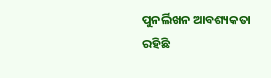ପୁନର୍ଲିଖନ ଆବଶ୍ୟକତା ରହିଛି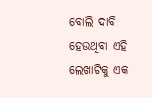ବୋଲି ଦାବି ହେଉଥିବା ଏହି ଲେଖାଟିକୁ ଏକ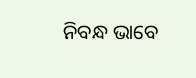ନିବନ୍ଧ ଭାବେ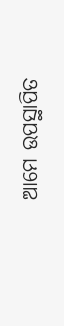ଆମେ ଉପସ୍ଥାପିତ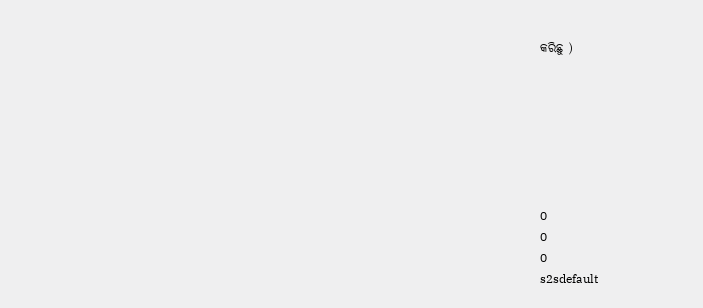କରିଛୁ )







0
0
0
s2sdefault